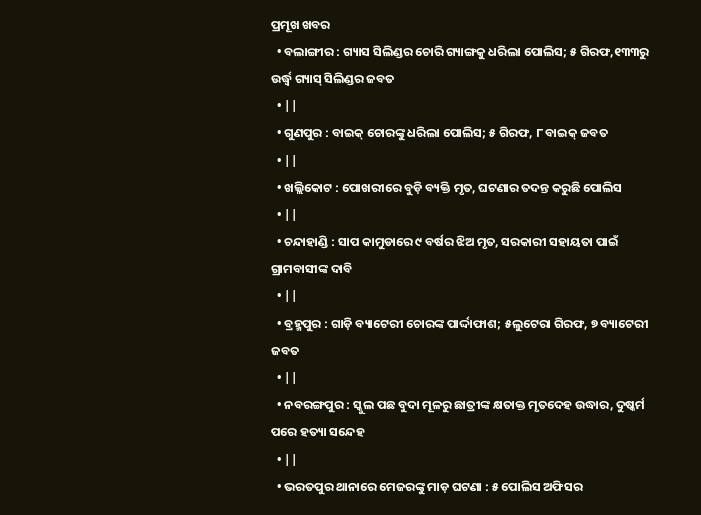ପ୍ରମୂଖ ଖବର
  • ବଲାଙ୍ଗୀର : ଗ୍ୟାସ ସିଲିଣ୍ଡର ଚୋରି ଗ୍ୟାଙ୍ଗକୁ ଧରିଲା ପୋଲିସ; ୫ ଗିରଫ,୧୩୩ରୁ ଉର୍ଦ୍ଧ୍ୱ ଗ୍ୟାସ୍‌ ସିଲିଣ୍ଡର ଜବତ
  • ||
  • ଗୁଣପୁର : ବାଇକ୍‌ ଚୋରଙ୍କୁ ଧରିଲା ପୋଲିସ; ୫ ଗିରଫ, ୮ ବାଇକ୍‌ ଜବତ
  • ||
  • ଖଲ୍ଲିକୋଟ : ପୋଖରୀରେ ବୁଡ଼ି ବ୍ୟକ୍ତି ମୃତ, ଘଟଣାର ତଦନ୍ତ କରୁଛି ପୋଲିସ
  • ||
  • ଚନ୍ଦାହାଣ୍ଡି : ସାପ କାମୁଡାରେ ୯ ବର୍ଷର ଝିଅ ମୃତ, ସରକାରୀ ସହାୟତା ପାଇଁ ଗ୍ରାମବାସୀଙ୍କ ଦାବି
  • ||
  • ବ୍ରହ୍ମପୁର : ଗାଡ଼ି ବ୍ୟାଟେରୀ ଚୋରଙ୍କ ପାର୍ଦ୍ଦାଫାଶ; ୫ଲୁଟେରା ଗିରଫ, ୭ ବ୍ୟାଟେରୀ ଜବତ
  • ||
  • ନବରଙ୍ଗପୁର : ସ୍କୁଲ ପଛ ବୁଦା ମୂଳରୁ ଛାତ୍ରୀଙ୍କ କ୍ଷତାକ୍ତ ମୃତଦେହ ଉଦ୍ଧାର, ଦୁଷ୍କର୍ମ ପରେ ହତ୍ୟା ସନ୍ଦେହ
  • ||
  • ଭରତପୁର ଥାନାରେ ମେଜରଙ୍କୁ ମାଡ଼ ଘଟଣା : ୫ ପୋଲିସ ଅଫିସର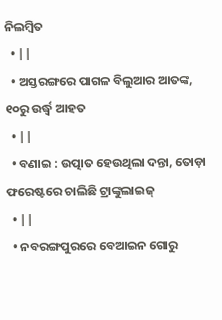ନିଲମ୍ଵିତ
  • ||
  • ଅସ୍ତରଙ୍ଗରେ ପାଗଳ ବିଲୁଆର ଆତଙ୍କ, ୧୦ରୁ ଉର୍ଦ୍ଧ୍ୱ ଆହତ
  • ||
  • ବଣାଇ : ଉତ୍ପାତ ହେଉଥିଲା ଦନ୍ତା, ତୋଡ଼ା ଫରେଷ୍ଟରେ ଚାଲିଛି ଟ୍ରାଙ୍କୁଲାଇଜ୍
  • ||
  • ନବରଙ୍ଗପୁରରେ ବେଆଇନ ଗୋରୁ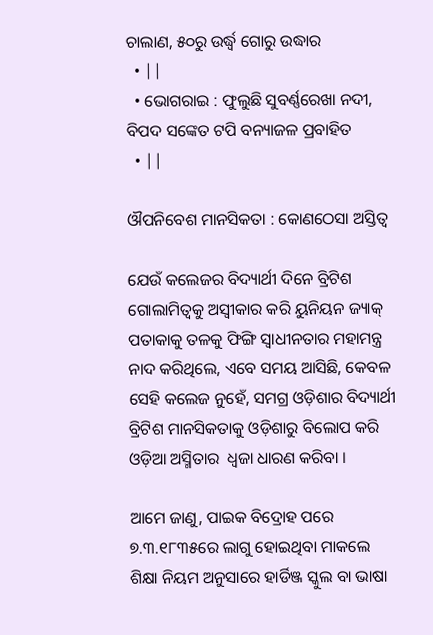ଚାଲାଣ, ୫୦ରୁ ଉର୍ଦ୍ଧ୍ୱ ଗୋରୁ ଉଦ୍ଧାର
  • ||
  • ଭୋଗରାଇ : ଫୁଲୁଛି ସୁବର୍ଣ୍ଣରେଖା ନଦୀ, ବିପଦ ସଙ୍କେତ ଟପି ବନ୍ୟାଜଳ ପ୍ରବାହିତ
  • ||

ଔପନିବେଶ ମାନସିକତା : କୋଣଠେସା ଅସ୍ତିତ୍ୱ

ଯେଉଁ କଲେଜର ବିଦ୍ୟାର୍ଥୀ ଦିନେ ବ୍ରିଟିଶ ଗୋଲାମିତ୍ୱକୁ ଅସ୍ୱୀକାର କରି ୟୁନିୟନ ଜ୍ୟାକ୍‌ ପତାକାକୁ ତଳକୁ ଫିଙ୍ଗି ସ୍ୱାଧୀନତାର ମହାମନ୍ତ୍ର ନାଦ କରିଥିଲେ, ଏବେ ସମୟ ଆସିଛି, କେବଳ ସେହି କଲେଜ ନୁହେଁ, ସମଗ୍ର ଓଡ଼ିଶାର ବିଦ୍ୟାର୍ଥୀ ବ୍ରିଟିଶ ମାନସିକତାକୁ ଓଡ଼ିଶାରୁ ବିଲୋପ କରି ଓଡ଼ିଆ ଅସ୍ମିତାର  ଧ୍ୱଜା ଧାରଣ କରିବା ।

ଆମେ ଜାଣୁ, ପାଇକ ବିଦ୍ରୋହ ପରେ ୭.୩.୧୮୩୫ରେ ଲାଗୁ ହୋଇଥିବା ମାକଲେ ଶିକ୍ଷା ନିୟମ ଅନୁସାରେ ହାର୍ଡିଞ୍ଜ ସ୍କୁଲ ବା ଭାଷା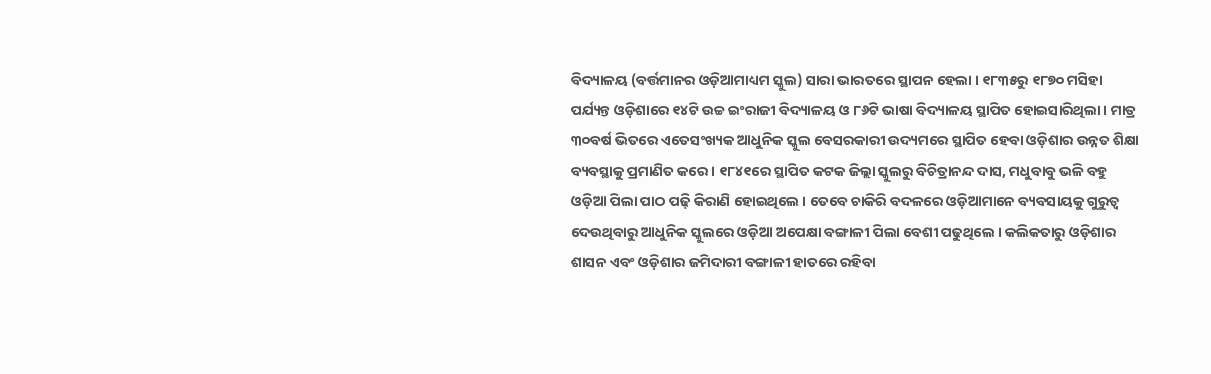ବିଦ୍ୟାଳୟ (ବର୍ତ୍ତମାନର ଓଡ଼ିଆମାଧ୍ୟମ ସ୍କୁଲ) ସାରା ଭାରତରେ ସ୍ଥାପନ ହେଲା । ୧୮୩୫ରୁ ୧୮୭୦ ମସିହା ପର୍ଯ୍ୟନ୍ତ ଓଡ଼ିଶାରେ ୧୪ଟି ଉଚ୍ଚ ଇଂରାଜୀ ବିଦ୍ୟାଳୟ ଓ ୮୬ଟି ଭାଷା ବିଦ୍ୟାଳୟ ସ୍ଥାପିତ ହୋଇସାରିଥିଲା । ମାତ୍ର ୩୦ବର୍ଷ ଭିତରେ ଏତେସଂଖ୍ୟକ ଆଧୁନିକ ସ୍କୁଲ ବେସରକାରୀ ଉଦ୍ୟମରେ ସ୍ଥାପିତ ହେବା ଓଡ଼ିଶାର ଉନ୍ନତ ଶିକ୍ଷା ବ୍ୟବସ୍ଥାକୁ ପ୍ରମାଣିତ କରେ । ୧୮୪୧ରେ ସ୍ଥାପିତ କଟକ ଜିଲ୍ଲା ସ୍କୁଲରୁ ବିଚିତ୍ରାନନ୍ଦ ଦାସ, ମଧୁବାବୁ ଭଳି ବହୁ ଓଡ଼ିଆ ପିଲା ପାଠ ପଢ଼ି କିରାଣି ହୋଇଥିଲେ । ତେବେ ଚାକିରି ବଦଳରେ ଓଡ଼ିଆମାନେ ବ୍ୟବସାୟକୁ ଗୁରୁତ୍ୱ ଦେଉଥିବାରୁ ଆଧୁନିକ ସ୍କୁଲରେ ଓଡ଼ିଆ ଅପେକ୍ଷା ବଙ୍ଗାଳୀ ପିଲା ବେଶୀ ପଢୁଥିଲେ । କଲିକତାରୁ ଓଡ଼ିଶାର ଶାସନ ଏବଂ ଓଡ଼ିଶାର ଜମିଦାରୀ ବଙ୍ଗାଳୀ ହାତରେ ରହିବା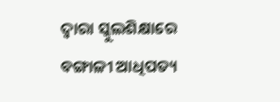ଦ୍ୱାରା ସ୍କୁଲଶିକ୍ଷାରେ ବଙ୍ଗାଳୀ ଆଧିପତ୍ୟ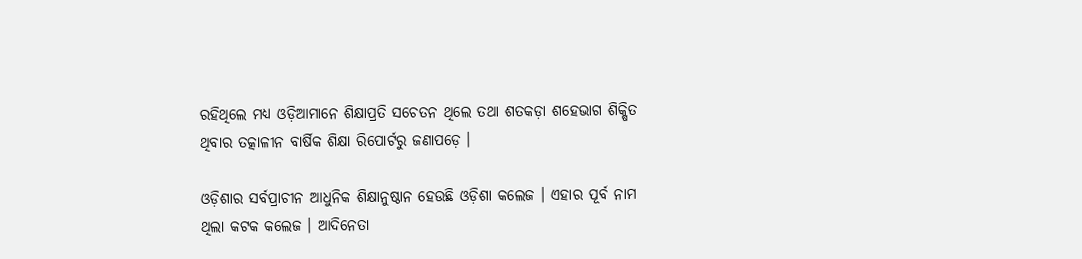ରହିଥିଲେ ମଧ୍ୟ ଓଡ଼ିଆମାନେ ଶିକ୍ଷାପ୍ରତି ସଚେତନ ଥିଲେ ତଥା ଶତକଡ଼ା ଶହେଭାଗ ଶିକ୍ଷିତ ଥିବାର ତତ୍କାଳୀନ ବାର୍ଷିକ ଶିକ୍ଷା ରିପୋର୍ଟରୁ ଜଣାପଡ଼େ ।

ଓଡ଼ିଶାର ସର୍ବପ୍ରାଚୀନ ଆଧୁନିକ ଶିକ୍ଷାନୁଷ୍ଠାନ ହେଉଛି ଓଡ଼ିଶା କଲେଜ । ଏହାର ପୂର୍ବ ନାମ ଥିଲା କଟକ କଲେଜ । ଆଦିନେତା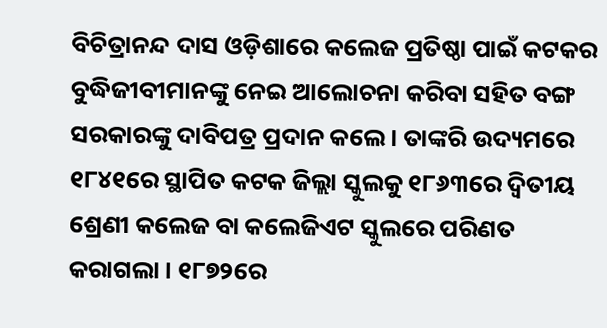ବିଚିତ୍ରାନନ୍ଦ ଦାସ ଓଡ଼ିଶାରେ କଲେଜ ପ୍ରତିଷ୍ଠା ପାଇଁ କଟକର ବୁଦ୍ଧିଜୀବୀମାନଙ୍କୁ ନେଇ ଆଲୋଚନା କରିବା ସହିତ ବଙ୍ଗ ସରକାରଙ୍କୁ ଦାବିପତ୍ର ପ୍ରଦାନ କଲେ । ତାଙ୍କରି ଉଦ୍ୟମରେ ୧୮୪୧ରେ ସ୍ଥାପିତ କଟକ ଜିଲ୍ଲା ସ୍କୁଲକୁ ୧୮୬୩ରେ ଦ୍ୱିତୀୟ ଶ୍ରେଣୀ କଲେଜ ବା କଲେଜିଏଟ ସ୍କୁଲରେ ପରିଣତ କରାଗଲା । ୧୮୭୨ରେ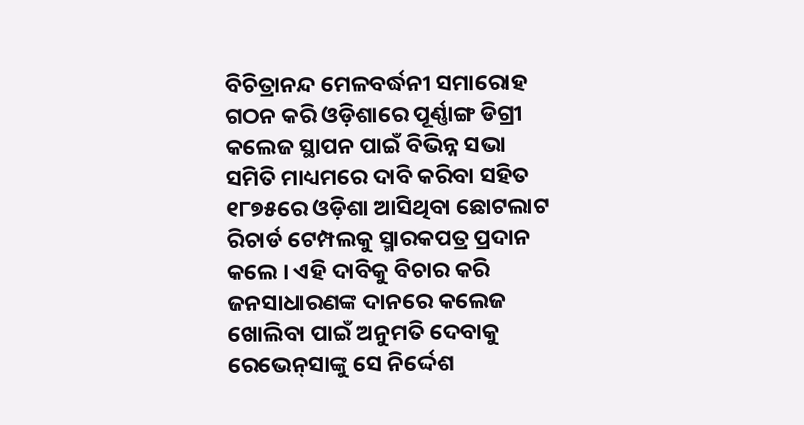ବିଚିତ୍ରାନନ୍ଦ ମେଳବର୍ଦ୍ଧନୀ ସମାରୋହ ଗଠନ କରି ଓଡ଼ିଶାରେ ପୂର୍ଣ୍ଣାଙ୍ଗ ଡିଗ୍ରୀ କଲେଜ ସ୍ଥାପନ ପାଇଁ ବିଭିନ୍ନ ସଭା ସମିତି ମାଧ୍ୟମରେ ଦାବି କରିବା ସହିତ ୧୮୭୫ରେ ଓଡ଼ିଶା ଆସିଥିବା ଛୋଟଲାଟ ରିଚାର୍ଡ ଟେମ୍ପଲକୁ ସ୍ମାରକପତ୍ର ପ୍ରଦାନ କଲେ । ଏହି ଦାବିକୁ ବିଚାର କରି ଜନସାଧାରଣଙ୍କ ଦାନରେ କଲେଜ ଖୋଲିବା ପାଇଁ ଅନୁମତି ଦେବାକୁ ରେଭେନ୍‌ସାଙ୍କୁ ସେ ନିର୍ଦ୍ଦେଶ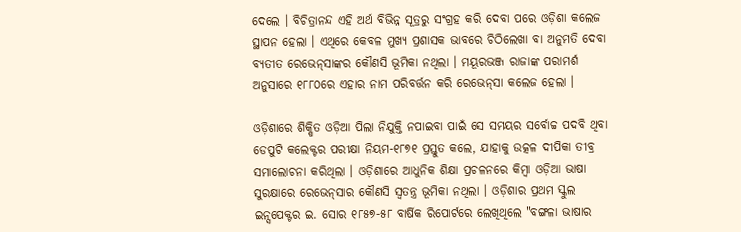ଦେଲେ । ବିଚିତ୍ରାନନ୍ଦ ଏହି ଅର୍ଥ ବିଭିନ୍ନ ସୂତ୍ରରୁ ସଂଗ୍ରହ କରି ଦେବା ପରେ ଓଡ଼ିଶା କଲେଜ ସ୍ଥାପନ ହେଲା । ଏଥିରେ କେବଳ ମୁଖ୍ୟ ପ୍ରଶାସକ ଭାବରେ ଚିଠିଲେଖା ବା ଅନୁମତି ଦେବା ବ୍ୟତୀତ ରେଭେନ୍‌ସାଙ୍କର କୌଣସି ଭୂମିକା ନଥିଲା । ମୟୂରଭଞ୍ଜ ରାଜାଙ୍କ ପରାମର୍ଶ ଅନୁସାରେ ୧୮୮୦ରେ ଏହାର ନାମ ପରିବର୍ତ୍ତନ କରି ରେଭେନ୍‌ସା କଲେଜ ହେଲା ।

ଓଡ଼ିଶାରେ ଶିକ୍ଷିତ ଓଡ଼ିଆ ପିଲା ନିଯୁକ୍ତି ନପାଇବା ପାଇଁ ସେ ସମୟର ସର୍ବୋଚ୍ଚ ପଦବି ଥିବା ଡେପୁଟି କଲେକ୍ଟର ପରୀକ୍ଷା ନିୟମ-୧୮୭୧ ପ୍ରସ୍ତୁତ କଲେ, ଯାହାକୁ ଉତ୍କଳ ଦୀପିକା ତୀବ୍ର ସମାଲୋଚନା କରିଥିଲା । ଓଡ଼ିଶାରେ ଆଧୁନିକ ଶିକ୍ଷା ପ୍ରଚଳନରେ କିମ୍ବା ଓଡ଼ିଆ ଭାଷା ସୁରକ୍ଷାରେ ରେଭେନ୍‌ସାର କୌଣସି ସ୍ୱତନ୍ତ୍ର ଭୂମିକା ନଥିଲା । ଓଡ଼ିଶାର ପ୍ରଥମ ସ୍କୁଲ ଇନ୍ସପେକ୍ଟର ଇ. ସୋର ୧୮୫୭-୫୮ ବାର୍ଷିକ ରିପୋର୍ଟରେ ଲେଖିଥିଲେ "ବଙ୍ଗଳା ଭାଷାର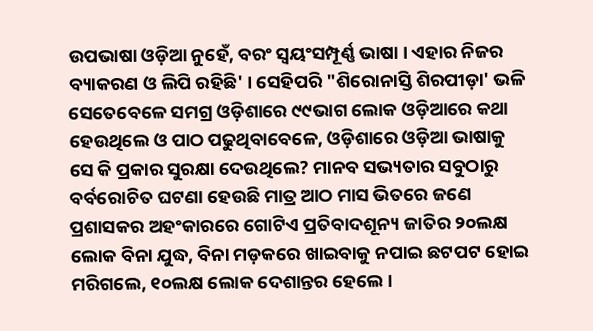ଉପଭାଷା ଓଡ଼ିଆ ନୁହେଁ, ବରଂ ସ୍ୱୟଂସମ୍ପୂର୍ଣ୍ଣ ଭାଷା । ଏହାର ନିଜର ବ୍ୟାକରଣ ଓ ଲିପି ରହିଛି' । ସେହିପରି "ଶିରୋନାସ୍ତି ଶିରପୀଡ଼ା' ଭଳି ସେତେବେଳେ ସମଗ୍ର ଓଡ଼ିଶାରେ ୯୯ଭାଗ ଲୋକ ଓଡ଼ିଆରେ କଥା ହେଉଥିଲେ ଓ ପାଠ ପଢୁଥିବାବେଳେ, ଓଡ଼ିଶାରେ ଓଡ଼ିଆ ଭାଷାକୁ ସେ କି ପ୍ରକାର ସୁରକ୍ଷା ଦେଉଥିଲେ? ମାନବ ସଭ୍ୟତାର ସବୁଠାରୁ ବର୍ବରୋଚିତ ଘଟଣା ହେଉଛି ମାତ୍ର ଆଠ ମାସ ଭିତରେ ଜଣେ ପ୍ରଶାସକର ଅହଂକାରରେ ଗୋଟିଏ ପ୍ରତିବାଦଶୂନ୍ୟ ଜାତିର ୨୦ଲକ୍ଷ ଲୋକ ବିନା ଯୁଦ୍ଧ, ବିନା ମଡ଼କରେ ଖାଇବାକୁ ନପାଇ ଛଟପଟ ହୋଇ ମରିଗଲେ, ୧୦ଲକ୍ଷ ଲୋକ ଦେଶାନ୍ତର ହେଲେ ।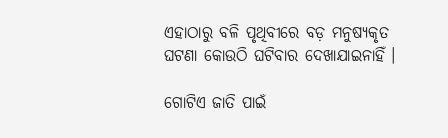ଏହାଠାରୁ ବଳି ପୃଥିବୀରେ ବଡ଼ ମନୁଷ୍ୟକୃତ ଘଟଣା କୋଉଠି ଘଟିବାର ଦେଖାଯାଇନାହିଁ ।

ଗୋଟିଏ ଜାତି ପାଇଁ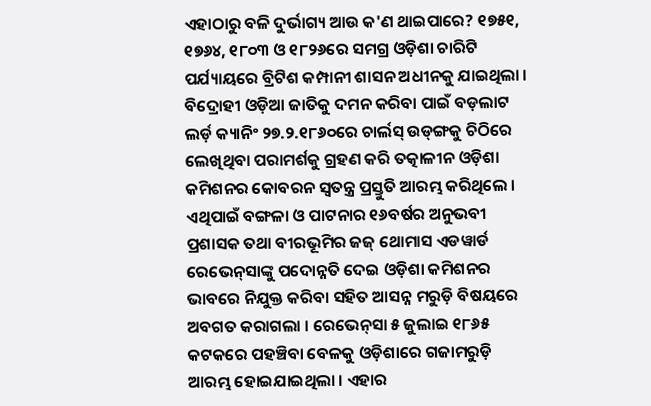ଏହାଠାରୁ ବଳି ଦୁର୍ଭାଗ୍ୟ ଆଉ କ'ଣ ଥାଇପାରେ? ୧୭୫୧, ୧୭୬୪, ୧୮୦୩ ଓ ୧୮୨୬ରେ ସମଗ୍ର ଓଡ଼ିଶା ଚାରିଟି ପର୍ଯ୍ୟାୟରେ ବ୍ରିଟିଶ କମ୍ପାନୀ ଶାସନ ଅଧୀନକୁ ଯାଇଥିଲା । ବିଦ୍ରୋହୀ ଓଡ଼ିଆ ଜାତିକୁ ଦମନ କରିବା ପାଇଁ ବଡ଼ଲାଟ ଲର୍ଡ଼ କ୍ୟାନିଂ ୨୭.୨.୧୮୬୦ରେ ଚାର୍ଲସ୍‌ ଉଡ୍‌ଙ୍ଗକୁ ଚିଠିରେ ଲେଖିଥିବା ପରାମର୍ଶକୁ ଗ୍ରହଣ କରି ତତ୍କାଳୀନ ଓଡ଼ିଶା କମିଶନର କୋବରନ ସ୍ୱତନ୍ତ୍ର ପ୍ରସ୍ତୁତି ଆରମ୍ଭ କରିଥିଲେ । ଏଥିପାଇଁ ବଙ୍ଗଳା ଓ ପାଟନାର ୧୬ବର୍ଷର ଅନୁଭବୀ ପ୍ରଶାସକ ତଥା ବୀରଭୂମିର ଜଜ୍‌ ଥୋମାସ ଏଡୱାର୍ଡ ରେଭେନ୍‌ସାଙ୍କୁ ପଦୋନ୍ନତି ଦେଇ ଓଡ଼ିଶା କମିଶନର ଭାବରେ ନିଯୁକ୍ତ କରିବା ସହିତ ଆସନ୍ନ ମରୁଡ଼ି ବିଷୟରେ ଅବଗତ କରାଗଲା । ରେଭେନ୍‌ସା ୫ ଜୁଲାଇ ୧୮୬୫ କଟକରେ ପହଞ୍ଚିବା ବେଳକୁ ଓଡ଼ିଶାରେ ଗଜାମରୁଡ଼ି ଆରମ୍ଭ ହୋଇଯାଇଥିଲା । ଏହାର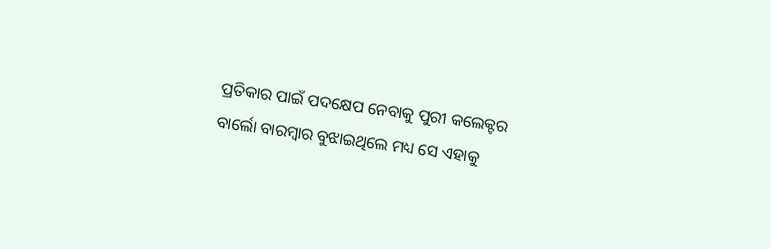ପ୍ରତିକାର ପାଇଁ ପଦକ୍ଷେପ ନେବାକୁ ପୁରୀ କଲେକ୍ଟର ବାର୍ଲୋ ବାରମ୍ବାର ବୁଝାଇଥିଲେ ମଧ୍ୟ ସେ ଏହାକୁ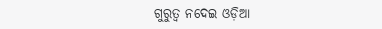ଗୁରୁତ୍ୱ ନଦେଇ ଓଡ଼ିଆ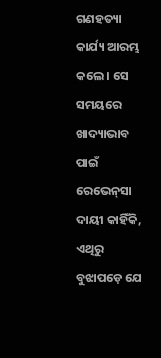ଗଣହତ୍ୟା କାର୍ଯ୍ୟ ଆରମ୍ଭ କଲେ । ସେ ସମୟରେ ଖାଦ୍ୟାଭାବ ପାଇଁ ରେଭେନ୍‌ସା ଦାୟୀ କାହିଁକି, ଏଥିରୁ ବୁଝାପଡ଼େ ଯେ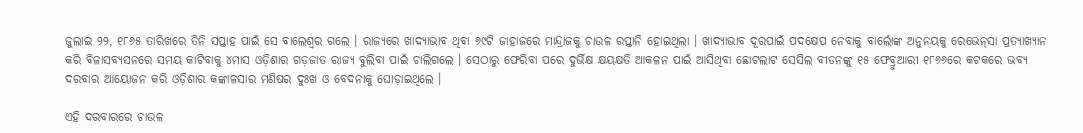ଜୁଲାଇ ୨୨, ୧୮୬୫ ତାରିଖରେ ତିନି ସପ୍ତାହ ପାଇଁ ସେ ବାଲେଶ୍ୱର ଗଲେ । ରାଜ୍ୟରେ ଖାଦ୍ୟାଭାବ ଥିବା ୬୯ଟି ଜାହାଜରେ ମାନ୍ଦ୍ରାଜକୁ ଚାଉଳ ରପ୍ତାନି ହୋଇଥିଲା । ଖାଦ୍ୟାଭାବ ଦୂରପାଇଁ ପଦକ୍ଷେପ ନେବାକୁ ବାର୍ଲୋଙ୍କ ଅନୁନୟକୁ ରେଭେନ୍‌ସା ପ୍ରତ୍ୟାଖ୍ୟାନ କରି ବିଳାସବ୍ୟସନରେ ସମୟ କାଟିବାକୁ ୪ମାସ ଓଡ଼ିଶାର ଗଡ଼ଜାତ ରାଜ୍ୟ ବୁଲିବା ପାଇଁ ଚାଲିଗଲେ । ସେଠାରୁ ଫେରିବା ପରେ ଦୁର୍ଭିକ୍ଷ କ୍ଷୟକ୍ଷତି ଆକଳନ ପାଇଁ ଆସିଥିବା ଛୋଟଲାଟ ସେସିଲ ବୀଡନଙ୍କୁ ୧୫ ଫେବ୍ରୁଆରୀ ୧୮୬୬ରେ କଟକରେ ଭବ୍ୟ ଦରବାର ଆୟୋଜନ କରି ଓଡ଼ିଶାର କଙ୍କାଳସାର ମଣିଷର ଦୁଃଖ ଓ ବେଦନାକୁ ଘୋଡ଼ାଇଥିଲେ ।

ଏହି ଦରବାରରେ ଚାଉଳ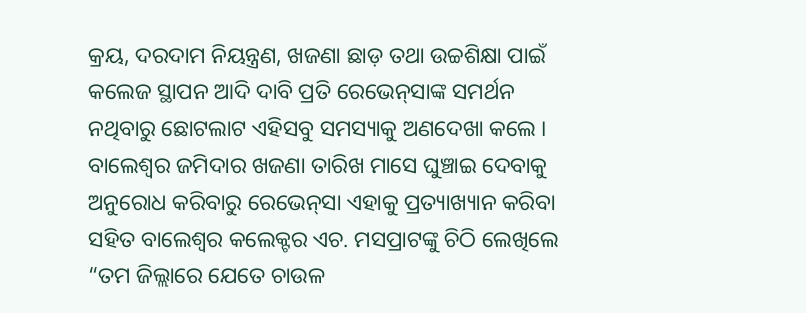କ୍ରୟ, ଦରଦାମ ନିୟନ୍ତ୍ରଣ, ଖଜଣା ଛାଡ଼ ତଥା ଉଚ୍ଚଶିକ୍ଷା ପାଇଁ କଲେଜ ସ୍ଥାପନ ଆଦି ଦାବି ପ୍ରତି ରେଭେନ୍‌ସାଙ୍କ ସମର୍ଥନ ନଥିବାରୁ ଛୋଟଲାଟ ଏହିସବୁ ସମସ୍ୟାକୁ ଅଣଦେଖା କଲେ । ବାଲେଶ୍ୱର ଜମିଦାର ଖଜଣା ତାରିଖ ମାସେ ଘୁଞ୍ଚାଇ ଦେବାକୁ ଅନୁରୋଧ କରିବାରୁ ରେଭେନ୍‌ସା ଏହାକୁ ପ୍ରତ୍ୟାଖ୍ୟାନ କରିବା ସହିତ ବାଲେଶ୍ୱର କଲେକ୍ଟର ଏଚ. ମସପ୍ରାଟଙ୍କୁ ଚିଠି ଲେଖିଲେ “ତମ ଜିଲ୍ଲାରେ ଯେତେ ଚାଉଳ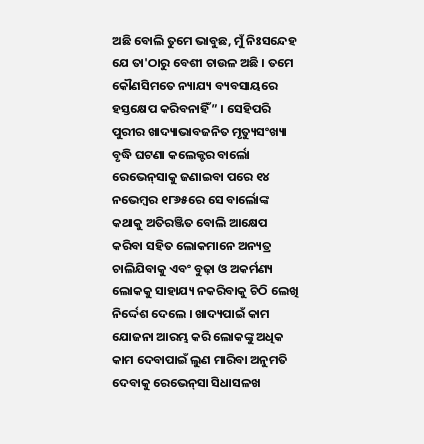ଅଛି ବୋଲି ତୁମେ ଭାବୁଛ, ମୁଁ ନିଃସନ୍ଦେହ ଯେ ତା'ଠାରୁ ବେଶୀ ଚାଉଳ ଅଛି । ତମେ କୌଣସିମତେ ନ୍ୟାଯ୍ୟ ବ୍ୟବସାୟରେ ହସ୍ତକ୍ଷେପ କରିବନାହିଁ” । ସେହିପରି ପୁରୀର ଖାଦ୍ୟାଭାବଜନିତ ମୃତ୍ୟୁସଂଖ୍ୟା ବୃଦ୍ଧି ଘଟଣା କଲେକ୍ଟର ବାର୍ଲୋ ରେଭେନ୍‌ସାକୁ ଜଣାଇବା ପରେ ୧୪ ନଭେମ୍ବର ୧୮୬୫ରେ ସେ ବାର୍ଲୋଙ୍କ କଥାକୁ ଅତିରଞ୍ଜିତ ବୋଲି ଆକ୍ଷେପ କରିବା ସହିତ ଲୋକମାନେ ଅନ୍ୟତ୍ର ଚାଲିଯିବାକୁ ଏବଂ ବୁଢ଼ା ଓ ଅକର୍ମଣ୍ୟ ଲୋକକୁ ସାହାଯ୍ୟ ନକରିବାକୁ ଚିଠି ଲେଖି ନିର୍ଦ୍ଦେଶ ଦେଲେ । ଖାଦ୍ୟପାଇଁ କାମ ଯୋଜନା ଆରମ୍ଭ କରି ଲୋକଙ୍କୁ ଅଧିକ କାମ ଦେବାପାଇଁ ଲୁଣ ମାରିବା ଅନୁମତି ଦେବାକୁ ରେଭେନ୍‌ସା ସିଧାସଳଖ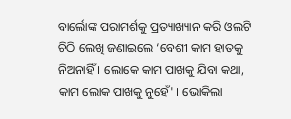ବାର୍ଲୋଙ୍କ ପରାମର୍ଶକୁ ପ୍ରତ୍ୟାଖ୍ୟାନ କରି ଓଲଟି ଚିଠି ଲେଖି ଜଣାଇଲେ ‘ବେଶୀ କାମ ହାତକୁ ନିଅନାହିଁ । ଲୋକେ କାମ ପାଖକୁ ଯିବା କଥା, କାମ ଲୋକ ପାଖକୁ ନୁହେଁ' । ଭୋକିଲା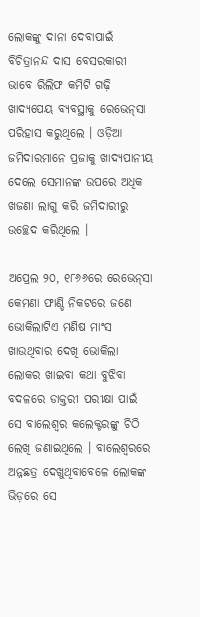ଲୋକଙ୍କୁ ଦାନା ଦେବାପାଇଁ ବିଚିତ୍ରାନନ୍ଦ ଦାସ ବେସରକାରୀ ଭାବେ ରିଲିଫ କମିଟି ଗଢ଼ି ଖାଦ୍ୟପେୟ ବ୍ୟବସ୍ଥାକୁ ରେଭେନ୍‌ସା ପରିହାସ କରୁଥିଲେ । ଓଡ଼ିଆ ଜମିଦାରମାନେ ପ୍ରଜାକୁ ଖାଦ୍ୟପାନୀୟ ଦେଲେ ସେମାନଙ୍କ ଉପରେ ଅଧିକ ଖଜଣା ଲାଗୁ କରି ଜମିଦାରୀରୁ ଉଚ୍ଛେଦ କରିଥିଲେ ।

ଅପ୍ରେଲ ୨୦, ୧୮୬୬ରେ ରେଭେନ୍‌ସା କେମଣା ଫାଣ୍ଡି ନିକଟରେ ଜଣେ ଭୋକିଲାଟିଏ ମଣିଷ ମାଂସ ଖାଉଥିବାର ଦେଖି ଭୋକିଲା ଲୋକର ଖାଇବା କଥା ବୁଝିବା ବଦଳରେ ଡାକ୍ତରୀ ପରୀକ୍ଷା ପାଇଁ ସେ ବାଲେଶ୍ୱର କଲେକ୍ଟରଙ୍କୁ ଚିଠି ଲେଖି ଜଣାଇଥିଲେ । ବାଲେଶ୍ୱରରେ ଅନ୍ନଛତ୍ର ଦେଖୁଥିବାବେଳେ ଲୋକଙ୍କ ଭିଡ଼ରେ ସେ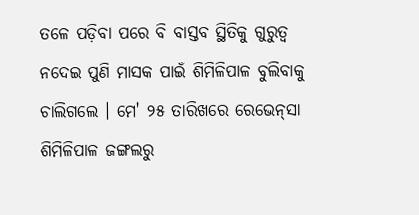ତଳେ ପଡ଼ିବା ପରେ ବି ବାସ୍ତବ ସ୍ଥିତିକୁ ଗୁରୁତ୍ୱ ନଦେଇ ପୁଣି ମାସକ ପାଇଁ ଶିମିଳିପାଳ ବୁଲିବାକୁ ଚାଲିଗଲେ । ମେ' ୨୫ ତାରିଖରେ ରେଭେନ୍‌ସା ଶିମିଳିପାଳ ଜଙ୍ଗଲରୁ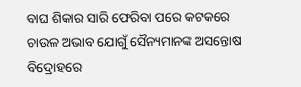ବାଘ ଶିକାର ସାରି ଫେରିବା ପରେ କଟକରେ ଚାଉଳ ଅଭାବ ଯୋଗୁଁ ସୈନ୍ୟମାନଙ୍କ ଅସନ୍ତୋଷ ବିଦ୍ରୋହରେ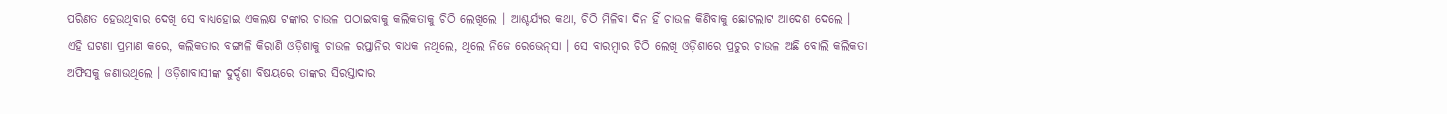ପରିଣତ ହେଉଥିବାର ଦେଖି ସେ ବାଧ୍ୟହୋଇ ଏକଲକ୍ଷ ଟଙ୍କାର ଚାଉଳ ପଠାଇବାକୁ କଲିକତାକୁ ଚିଠି ଲେଖିଲେ । ଆଶ୍ଚର୍ଯ୍ୟର କଥା, ଚିଠି ମିଳିବା ଦିନ ହିଁ ଚାଉଳ କିଣିବାକୁ ଛୋଟଲାଟ ଆଦେଶ ଦେଲେ । ଏହି ଘଟଣା ପ୍ରମାଣ କରେ, କଲିକତାର ବଙ୍ଗାଳି କିରାଣି ଓଡ଼ିଶାକୁ ଚାଉଳ ରପ୍ତାନିର ବାଧକ ନଥିଲେ, ଥିଲେ ନିଜେ ରେଭେନ୍‌ସା । ସେ ବାରମ୍ବାର ଚିଠି ଲେଖି ଓଡ଼ିଶାରେ ପ୍ରଚୁର ଚାଉଳ ଅଛି ବୋଲି କଲିକତା ଅଫିସକୁ ଜଣାଉଥିଲେ । ଓଡ଼ିଶାବାସୀଙ୍କ ଦୁର୍ଦ୍ଦଶା ବିଷୟରେ ତାଙ୍କର ସିରସ୍ତାଦାର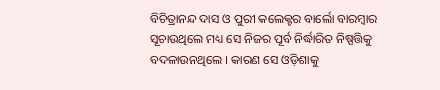ବିଚିତ୍ରାନନ୍ଦ ଦାସ ଓ ପୁରୀ କଲେକ୍ଟର ବାର୍ଲୋ ବାରମ୍ବାର ସୂଚାଉଥିଲେ ମଧ୍ୟ ସେ ନିଜର ପୂର୍ବ ନିର୍ଦ୍ଧାରିତ ନିଷ୍ପତ୍ତିକୁ ବଦଳାଉନଥିଲେ । କାରଣ ସେ ଓଡ଼ିଶାକୁ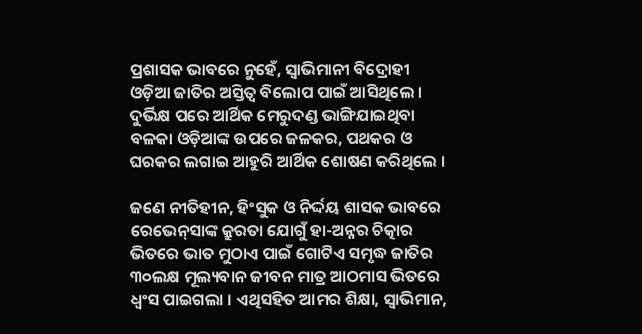ପ୍ରଶାସକ ଭାବରେ ନୁହେଁ, ସ୍ୱାଭିମାନୀ ବିଦ୍ରୋହୀ ଓଡ଼ିଆ ଜାତିର ଅସ୍ତିତ୍ୱ ବିଲୋପ ପାଇଁ ଆସିଥିଲେ । ଦୁର୍ଭିକ୍ଷ ପରେ ଆର୍ଥିକ ମେରୁଦଣ୍ଡ ଭାଙ୍ଗିଯାଇଥିବା ବଳକା ଓଡ଼ିଆଙ୍କ ଉପରେ ଜଳକର, ପଥକର ଓ ଘରକର ଲଗାଇ ଆହୁରି ଆର୍ଥିକ ଶୋଷଣ କରିଥିଲେ ।

ଜଣେ ନୀତିହୀନ, ହିଂସୁକ ଓ ନିର୍ଦ୍ଦୟ ଶାସକ ଭାବରେ ରେଭେନ୍‌ସାଙ୍କ କ୍ରୁରତା ଯୋଗୁଁ ହା-ଅନ୍ନର ଚିତ୍କାର ଭିତରେ ଭାତ ମୁଠାଏ ପାଇଁ ଗୋଟିଏ ସମୃଦ୍ଧ ଜାତିର ୩୦ଲକ୍ଷ ମୂଲ୍ୟବାନ ଜୀବନ ମାତ୍ର ଆଠମାସ ଭିତରେ ଧ୍ୱଂସ ପାଇଗଲା । ଏଥିସହିତ ଆମର ଶିକ୍ଷା, ସ୍ୱାଭିମାନ,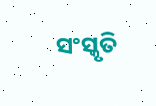ସଂସ୍କୃତି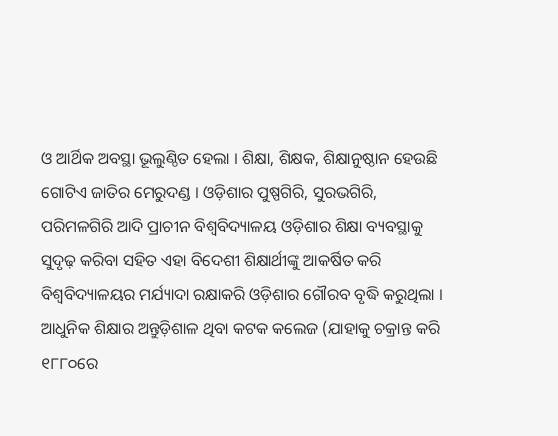ଓ ଆର୍ଥିକ ଅବସ୍ଥା ଭୂଲୁଣ୍ଠିତ ହେଲା । ଶିକ୍ଷା, ଶିକ୍ଷକ, ଶିକ୍ଷାନୁଷ୍ଠାନ ହେଉଛି ଗୋଟିଏ ଜାତିର ମେରୁଦଣ୍ଡ । ଓଡ଼ିଶାର ପୁଷ୍ପଗିରି, ସୁରଭଗିରି, ପରିମଳଗିରି ଆଦି ପ୍ରାଚୀନ ବିଶ୍ୱବିଦ୍ୟାଳୟ ଓଡ଼ିଶାର ଶିକ୍ଷା ବ୍ୟବସ୍ଥାକୁ ସୁଦୃଢ଼ କରିବା ସହିତ ଏହା ବିଦେଶୀ ଶିକ୍ଷାର୍ଥୀଙ୍କୁ ଆକର୍ଷିତ କରି ବିଶ୍ୱବିଦ୍ୟାଳୟର ମର୍ଯ୍ୟାଦା ରକ୍ଷାକରି ଓଡ଼ିଶାର ଗୌରବ ବୃଦ୍ଧି କରୁଥିଲା । ଆଧୁନିକ ଶିକ୍ଷାର ଅନ୍ତୁଡ଼ିଶାଳ ଥିବା କଟକ କଲେଜ (ଯାହାକୁ ଚକ୍ରାନ୍ତ କରି ୧୮୮୦ରେ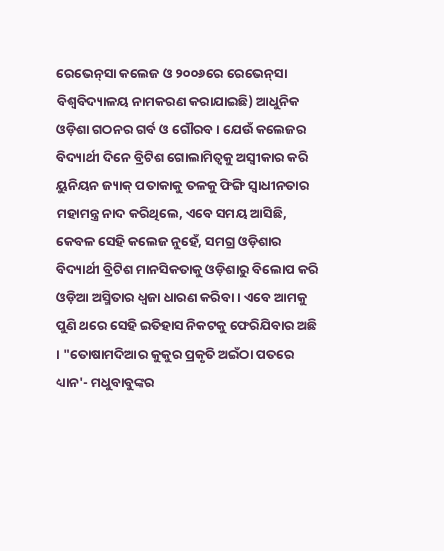ରେଭେନ୍‌ସା କଲେଜ ଓ ୨୦୦୬ରେ ରେଭେନ୍‌ସା ବିଶ୍ୱବିଦ୍ୟାଳୟ ନାମକରଣ କରାଯାଇଛି) ଆଧୁନିକ ଓଡ଼ିଶା ଗଠନର ଗର୍ବ ଓ ଗୌରବ । ଯେଉଁ କଲେଜର ବିଦ୍ୟାର୍ଥୀ ଦିନେ ବ୍ରିଟିଶ ଗୋଲାମିତ୍ୱକୁ ଅସ୍ୱୀକାର କରି ୟୁନିୟନ ଜ୍ୟାକ୍‌ ପତାକାକୁ ତଳକୁ ଫିଙ୍ଗି ସ୍ୱାଧୀନତାର ମହାମନ୍ତ୍ର ନାଦ କରିଥିଲେ, ଏବେ ସମୟ ଆସିଛି, କେବଳ ସେହି କଲେଜ ନୁହେଁ, ସମଗ୍ର ଓଡ଼ିଶାର ବିଦ୍ୟାର୍ଥୀ ବ୍ରିଟିଶ ମାନସିକତାକୁ ଓଡ଼ିଶାରୁ ବିଲୋପ କରି ଓଡ଼ିଆ ଅସ୍ମିତାର ଧ୍ୱଜା ଧାରଣ କରିବା । ଏବେ ଆମକୁ ପୁଣି ଥରେ ସେହି ଇତିହାସ ନିକଟକୁ ଫେରିଯିବାର ଅଛି । "ତୋଷାମଦିଆର କୁକୁର ପ୍ରକୃତି ଅଇଁଠା ପତରେ ଧ୍ୟାନ'- ମଧୁବାବୁଙ୍କର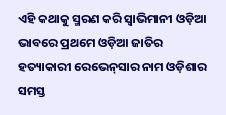ଏହି କଥାକୁ ସ୍ମରଣ କରି ସ୍ୱାଭିମାନୀ ଓଡ଼ିଆ ଭାବରେ ପ୍ରଥମେ ଓଡ଼ିଆ ଜାତିର ହତ୍ୟାକାରୀ ରେଭେନ୍‌ସାର ନାମ ଓଡ଼ିଶାର ସମସ୍ତ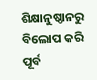ଶିକ୍ଷାନୁଷ୍ଠାନରୁ ବିଲୋପ କରି ପୂର୍ବ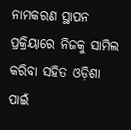ନାମକରଣ ସ୍ଥାପନ ପ୍ରକ୍ରିୟାରେ ନିଜକୁ ସାମିଲ କରିବା ସହିତ ଓଡ଼ିଶା ପାଇଁ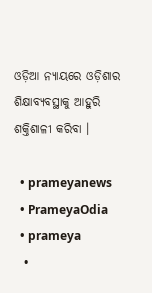ଓଡ଼ିଆ ନ୍ୟାୟରେ ଓଡ଼ିଶାର ଶିକ୍ଷାବ୍ୟବସ୍ଥାକୁ ଆହୁରି ଶକ୍ତିଶାଳୀ କରିବା ।

  • prameyanews
  • PrameyaOdia
  • prameya
  •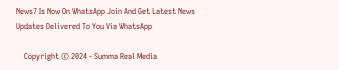News7 Is Now On WhatsApp Join And Get Latest News Updates Delivered To You Via WhatsApp

    Copyright © 2024 - Summa Real Media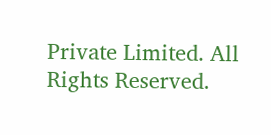Private Limited. All Rights Reserved.